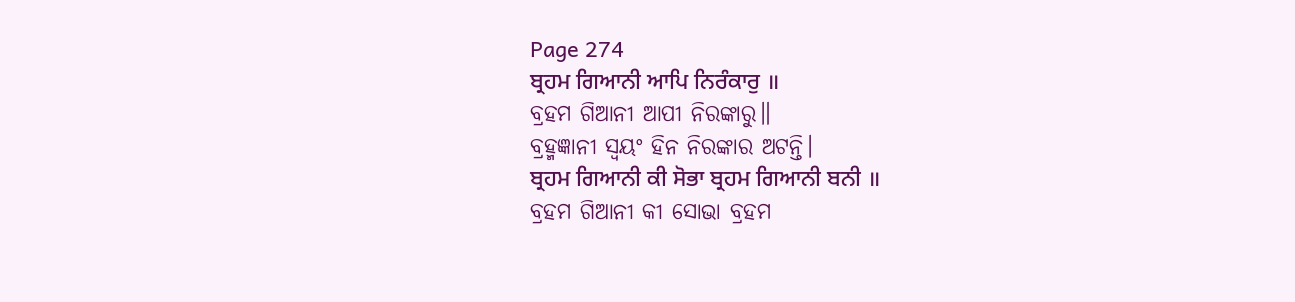Page 274
ਬ੍ਰਹਮ ਗਿਆਨੀ ਆਪਿ ਨਿਰੰਕਾਰੁ ॥
ବ୍ରହମ ଗିଆନୀ ଆପୀ ନିରଙ୍କାରୁ॥
ବ୍ରହ୍ମଜ୍ଞାନୀ ସ୍ଵୟଂ ହିନ ନିରଙ୍କାର ଅଟନ୍ତି।
ਬ੍ਰਹਮ ਗਿਆਨੀ ਕੀ ਸੋਭਾ ਬ੍ਰਹਮ ਗਿਆਨੀ ਬਨੀ ॥
ବ୍ରହମ ଗିଆନୀ କୀ ସୋଭା ବ୍ରହମ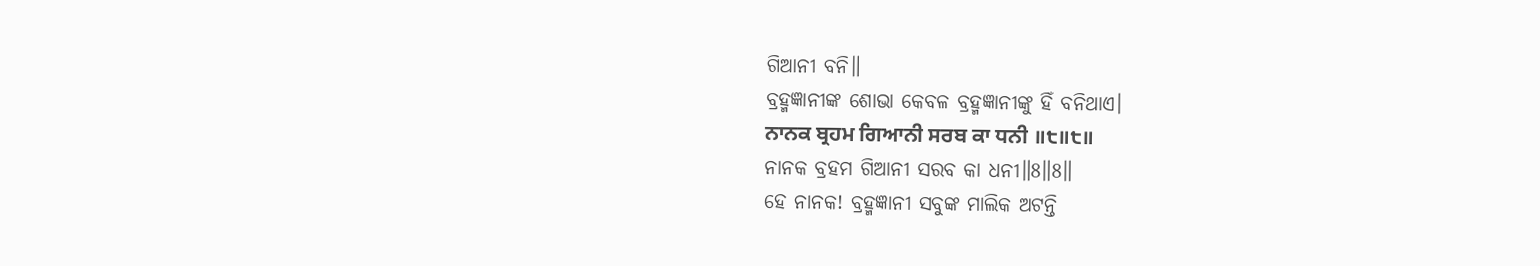ଗିଆନୀ ବନି॥
ବ୍ରହ୍ମଜ୍ଞାନୀଙ୍କ ଶୋଭା କେବଳ ବ୍ରହ୍ମଜ୍ଞାନୀଙ୍କୁ ହିଁ ବନିଥାଏ।
ਨਾਨਕ ਬ੍ਰਹਮ ਗਿਆਨੀ ਸਰਬ ਕਾ ਧਨੀ ॥੮॥੮॥
ନାନକ ବ୍ରହମ ଗିଆନୀ ସରବ କା ଧନୀ॥8॥8॥
ହେ ନାନକ! ବ୍ରହ୍ମଜ୍ଞାନୀ ସବୁଙ୍କ ମାଲିକ ଅଟନ୍ତି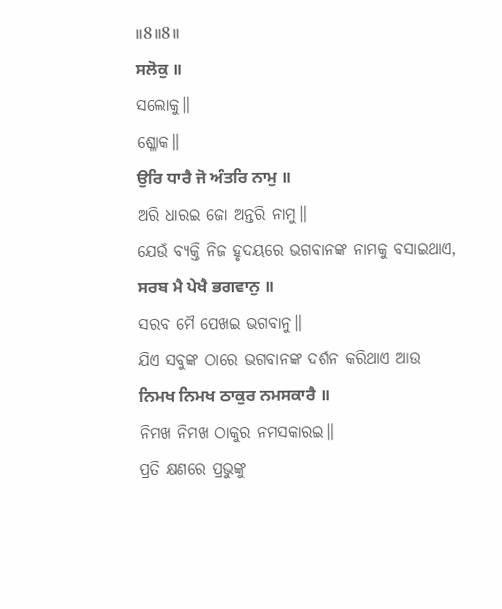॥8॥8॥
ਸਲੋਕੁ ॥
ସଲୋକୁ॥
ଶ୍ଳୋକ॥
ਉਰਿ ਧਾਰੈ ਜੋ ਅੰਤਰਿ ਨਾਮੁ ॥
ଅରି ଧାରଇ ଜୋ ଅନ୍ତରି ନାମୁ॥
ଯେଉଁ ବ୍ୟକ୍ତି ନିଜ ହୃଦୟରେ ଭଗବାନଙ୍କ ନାମକୁ ବସାଇଥାଏ,
ਸਰਬ ਮੈ ਪੇਖੈ ਭਗਵਾਨੁ ॥
ସରବ ମୈ ପେଖଇ ଭଗବାନୁ॥
ଯିଏ ସବୁଙ୍କ ଠାରେ ଭଗବାନଙ୍କ ଦର୍ଶନ କରିଥାଏ ଆଉ
ਨਿਮਖ ਨਿਮਖ ਠਾਕੁਰ ਨਮਸਕਾਰੈ ॥
ନିମଖ ନିମଖ ଠାକୁର ନମସକାରଇ॥
ପ୍ରତି କ୍ଷଣରେ ପ୍ରଭୁଙ୍କୁ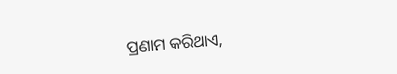ପ୍ରଣାମ କରିଥାଏ,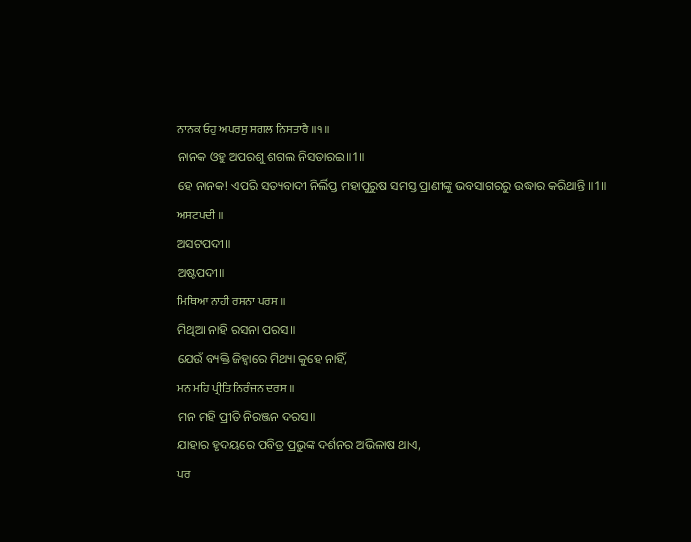ਨਾਨਕ ਓਹੁ ਅਪਰਸੁ ਸਗਲ ਨਿਸਤਾਰੈ ॥੧॥
ନାନକ ଓହୁ ଅପରଶୁ ଶଗଲ ନିସତାରଇ॥1॥
ହେ ନାନକ! ଏପରି ସତ୍ୟବାଦୀ ନିର୍ଲିପ୍ତ ମହାପୁରୁଷ ସମସ୍ତ ପ୍ରାଣୀଙ୍କୁ ଭବସାଗରରୁ ଉଦ୍ଧାର କରିଥାନ୍ତି ॥1॥
ਅਸਟਪਦੀ ॥
ଅସଟପଦୀ॥
ଅଷ୍ଟପଦୀ॥
ਮਿਥਿਆ ਨਾਹੀ ਰਸਨਾ ਪਰਸ ॥
ମିଥିଆ ନାହି ରସନା ପରସ॥
ଯେଉଁ ବ୍ୟକ୍ତି ଜିହ୍ଵାରେ ମିଥ୍ୟା କୁହେ ନାହିଁ,
ਮਨ ਮਹਿ ਪ੍ਰੀਤਿ ਨਿਰੰਜਨ ਦਰਸ ॥
ମନ ମହି ପ୍ରୀତି ନିରଞ୍ଜନ ଦରସ॥
ଯାହାର ହୃଦୟରେ ପବିତ୍ର ପ୍ରଭୁଙ୍କ ଦର୍ଶନର ଅଭିଳାଷ ଥାଏ,
ਪਰ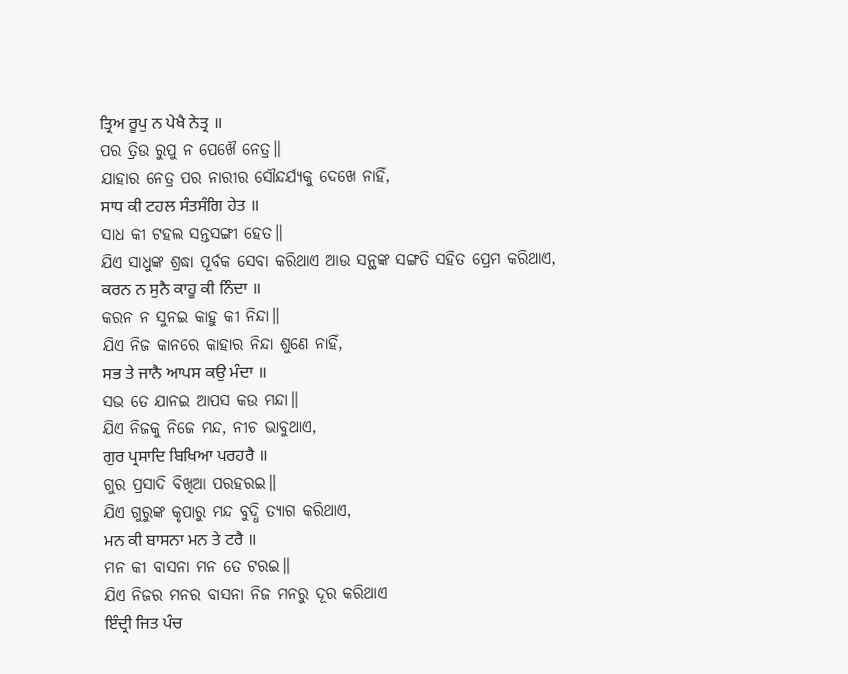ਤ੍ਰਿਅ ਰੂਪੁ ਨ ਪੇਖੈ ਨੇਤ੍ਰ ॥
ପର ତ୍ରିଉ ରୁପୁ ନ ପେଖୈ ନେତ୍ର॥
ଯାହାର ନେତ୍ର ପର ନାରୀର ସୌନ୍ଦର୍ଯ୍ୟକୁ ଦେଖେ ନାହିଁ,
ਸਾਧ ਕੀ ਟਹਲ ਸੰਤਸੰਗਿ ਹੇਤ ॥
ସାଧ କୀ ଟହଲ ସନ୍ତସଙ୍ଗୀ ହେତ॥
ଯିଏ ସାଧୁଙ୍କ ଶ୍ରଦ୍ଧା ପୂର୍ବକ ସେବା କରିଥାଏ ଆଉ ସନ୍ଥଙ୍କ ସଙ୍ଗତି ସହିତ ପ୍ରେମ କରିଥାଏ,
ਕਰਨ ਨ ਸੁਨੈ ਕਾਹੂ ਕੀ ਨਿੰਦਾ ॥
କରନ ନ ସୁନଇ କାହୁ କୀ ନିନ୍ଦା॥
ଯିଏ ନିଜ କାନରେ କାହାର ନିନ୍ଦା ଶୁଣେ ନାହିଁ,
ਸਭ ਤੇ ਜਾਨੈ ਆਪਸ ਕਉ ਮੰਦਾ ॥
ସଭ ତେ ଯାନଇ ଆପସ କଉ ମନ୍ଦା॥
ଯିଏ ନିଜକୁ ନିଜେ ମନ୍ଦ, ନୀଚ ଭାବୁଥାଏ,
ਗੁਰ ਪ੍ਰਸਾਦਿ ਬਿਖਿਆ ਪਰਹਰੈ ॥
ଗୁର ପ୍ରସାଦି ବିଖିଆ ପରହରଇ॥
ଯିଏ ଗୁରୁଙ୍କ କୃପାରୁ ମନ୍ଦ ବୁଦ୍ଧି ତ୍ୟାଗ କରିଥାଏ,
ਮਨ ਕੀ ਬਾਸਨਾ ਮਨ ਤੇ ਟਰੈ ॥
ମନ କୀ ବାସନା ମନ ତେ ଟରଇ॥
ଯିଏ ନିଜର ମନର ବାସନା ନିଜ ମନରୁ ଦୂର କରିଥାଏ
ਇੰਦ੍ਰੀ ਜਿਤ ਪੰਚ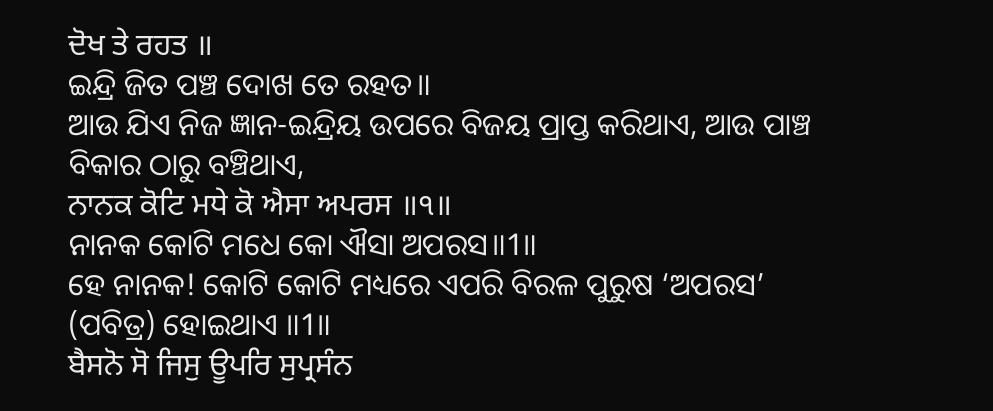ਦੋਖ ਤੇ ਰਹਤ ॥
ଇନ୍ଦ୍ରି ଜିତ ପଞ୍ଚ ଦୋଖ ତେ ରହତ॥
ଆଉ ଯିଏ ନିଜ ଜ୍ଞାନ-ଇନ୍ଦ୍ରିୟ ଉପରେ ବିଜୟ ପ୍ରାପ୍ତ କରିଥାଏ, ଆଉ ପାଞ୍ଚ ବିକାର ଠାରୁ ବଞ୍ଚିଥାଏ,
ਨਾਨਕ ਕੋਟਿ ਮਧੇ ਕੋ ਐਸਾ ਅਪਰਸ ॥੧॥
ନାନକ କୋଟି ମଧେ କୋ ଐସା ଅପରସ॥1॥
ହେ ନାନକ! କୋଟି କୋଟି ମଧ୍ୟରେ ଏପରି ବିରଳ ପୁରୁଷ ‘ଅପରସ’ (ପବିତ୍ର) ହୋଇଥାଏ ॥1॥
ਬੈਸਨੋ ਸੋ ਜਿਸੁ ਊਪਰਿ ਸੁਪ੍ਰਸੰਨ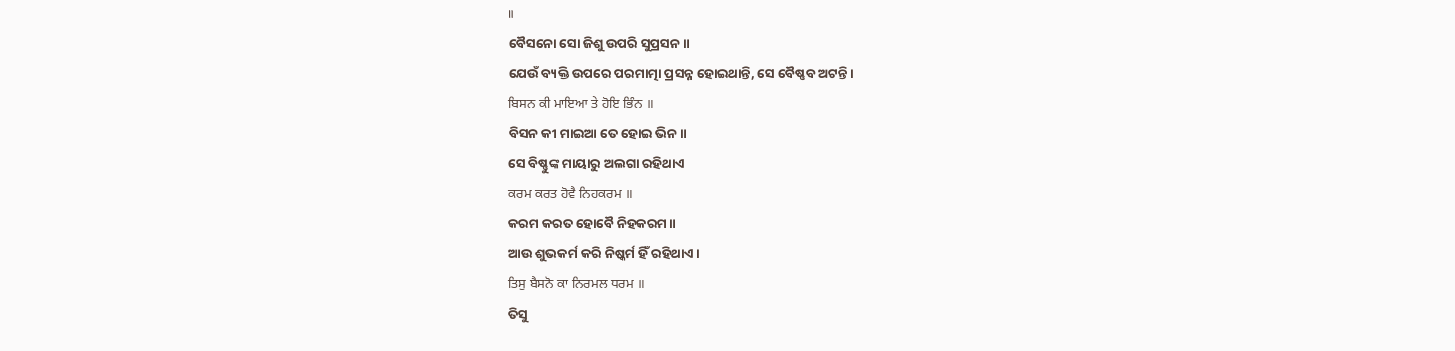॥
ବୈସନୋ ସୋ ଜିଶୁ ଉପରି ସୁପ୍ରସନ॥
ଯେଉଁ ବ୍ୟକ୍ତି ଉପରେ ପରମାତ୍ମା ପ୍ରସନ୍ନ ହୋଇଥାନ୍ତି, ସେ ବୈଷ୍ଣବ ଅଟନ୍ତି।
ਬਿਸਨ ਕੀ ਮਾਇਆ ਤੇ ਹੋਇ ਭਿੰਨ ॥
ବିସନ କୀ ମାଇଆ ତେ ହୋଇ ଭିନ॥
ସେ ବିଷ୍ଣୁଙ୍କ ମାୟାରୁ ଅଲଗା ରହିଥାଏ
ਕਰਮ ਕਰਤ ਹੋਵੈ ਨਿਹਕਰਮ ॥
କରମ କରତ ହୋବୈ ନିହକରମ॥
ଆଉ ଶୁଭକର୍ମ କରି ନିଷ୍କର୍ମ ହିଁ ରହିଥାଏ।
ਤਿਸੁ ਬੈਸਨੋ ਕਾ ਨਿਰਮਲ ਧਰਮ ॥
ତିସୁ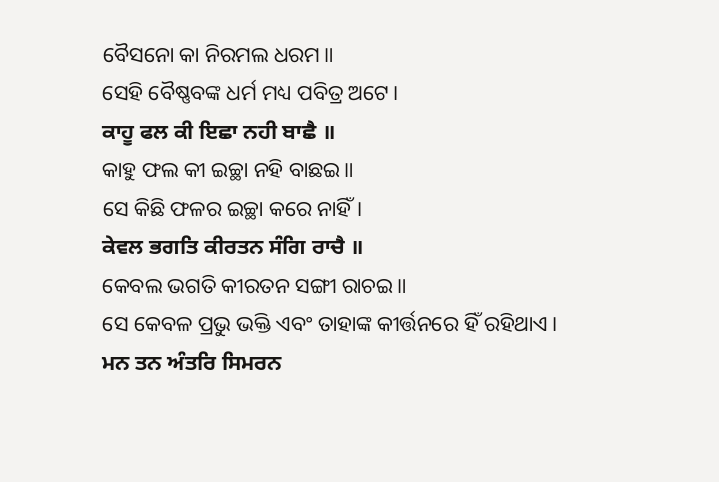ବୈସନୋ କା ନିରମଲ ଧରମ॥
ସେହି ବୈଷ୍ଣବଙ୍କ ଧର୍ମ ମଧ୍ୟ ପବିତ୍ର ଅଟେ।
ਕਾਹੂ ਫਲ ਕੀ ਇਛਾ ਨਹੀ ਬਾਛੈ ॥
କାହୁ ଫଲ କୀ ଇଚ୍ଛା ନହି ବାଛଇ॥
ସେ କିଛି ଫଳର ଇଚ୍ଛା କରେ ନାହିଁ।
ਕੇਵਲ ਭਗਤਿ ਕੀਰਤਨ ਸੰਗਿ ਰਾਚੈ ॥
କେବଲ ଭଗତି କୀରତନ ସଙ୍ଗୀ ରାଚଇ॥
ସେ କେବଳ ପ୍ରଭୁ ଭକ୍ତି ଏବଂ ତାହାଙ୍କ କୀର୍ତ୍ତନରେ ହିଁ ରହିଥାଏ।
ਮਨ ਤਨ ਅੰਤਰਿ ਸਿਮਰਨ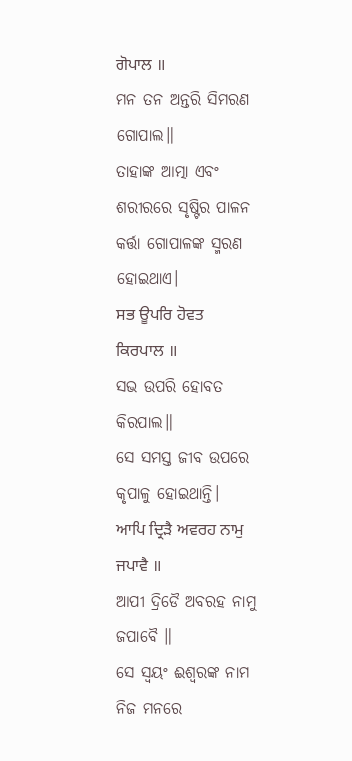ਗੋਪਾਲ ॥
ମନ ତନ ଅନ୍ତରି ସିମରଣ ଗୋପାଲ॥
ତାହାଙ୍କ ଆତ୍ମା ଏବଂ ଶରୀରରେ ସୃଷ୍ଟିର ପାଳନ କର୍ତ୍ତା ଗୋପାଳଙ୍କ ସ୍ମରଣ ହୋଇଥାଏ।
ਸਭ ਊਪਰਿ ਹੋਵਤ ਕਿਰਪਾਲ ॥
ସଭ ଉପରି ହୋବତ କିରପାଲ॥
ସେ ସମସ୍ତ ଜୀବ ଉପରେ କୃପାଳୁ ହୋଇଥାନ୍ତି।
ਆਪਿ ਦ੍ਰਿੜੈ ਅਵਰਹ ਨਾਮੁ ਜਪਾਵੈ ॥
ଆପୀ ଦ୍ରିଡୈ ଅବରହ ନାମୁ ଜପାବୈ ॥
ସେ ସ୍ଵୟଂ ଈଶ୍ଵରଙ୍କ ନାମ ନିଜ ମନରେ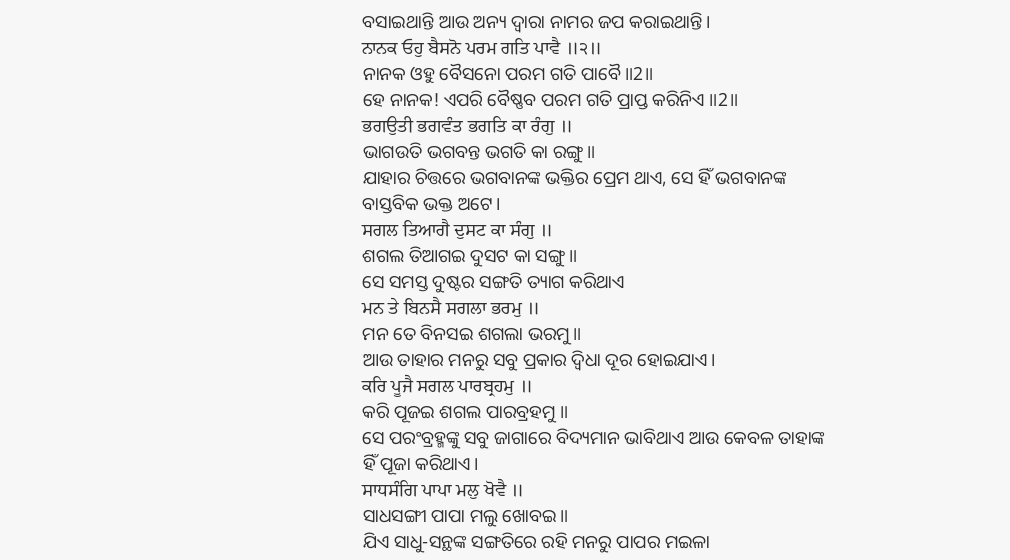ବସାଇଥାନ୍ତି ଆଉ ଅନ୍ୟ ଦ୍ଵାରା ନାମର ଜପ କରାଇଥାନ୍ତି।
ਨਾਨਕ ਓਹੁ ਬੈਸਨੋ ਪਰਮ ਗਤਿ ਪਾਵੈ ॥੨॥
ନାନକ ଓହୁ ବୈସନୋ ପରମ ଗତି ପାବୈ॥2॥
ହେ ନାନକ! ଏପରି ବୈଷ୍ଣବ ପରମ ଗତି ପ୍ରାପ୍ତ କରିନିଏ ॥2॥
ਭਗਉਤੀ ਭਗਵੰਤ ਭਗਤਿ ਕਾ ਰੰਗੁ ॥
ଭାଗଉତି ଭଗବନ୍ତ ଭଗତି କା ରଙ୍ଗୁ॥
ଯାହାର ଚିତ୍ତରେ ଭଗବାନଙ୍କ ଭକ୍ତିର ପ୍ରେମ ଥାଏ, ସେ ହିଁ ଭଗବାନଙ୍କ ବାସ୍ତବିକ ଭକ୍ତ ଅଟେ।
ਸਗਲ ਤਿਆਗੈ ਦੁਸਟ ਕਾ ਸੰਗੁ ॥
ଶଗଲ ତିଆଗଇ ଦୁସଟ କା ସଙ୍ଗୁ॥
ସେ ସମସ୍ତ ଦୁଷ୍ଟର ସଙ୍ଗତି ତ୍ୟାଗ କରିଥାଏ
ਮਨ ਤੇ ਬਿਨਸੈ ਸਗਲਾ ਭਰਮੁ ॥
ମନ ତେ ବିନସଇ ଶଗଲା ଭରମୁ॥
ଆଉ ତାହାର ମନରୁ ସବୁ ପ୍ରକାର ଦ୍ଵିଧା ଦୂର ହୋଇଯାଏ।
ਕਰਿ ਪੂਜੈ ਸਗਲ ਪਾਰਬ੍ਰਹਮੁ ॥
କରି ପୂଜଇ ଶଗଲ ପାରବ୍ରହମୁ ॥
ସେ ପରଂବ୍ରହ୍ମଙ୍କୁ ସବୁ ଜାଗାରେ ବିଦ୍ୟମାନ ଭାବିଥାଏ ଆଉ କେବଳ ତାହାଙ୍କ ହିଁ ପୂଜା କରିଥାଏ।
ਸਾਧਸੰਗਿ ਪਾਪਾ ਮਲੁ ਖੋਵੈ ॥
ସାଧସଙ୍ଗୀ ପାପା ମଲୁ ଖୋବଇ॥
ଯିଏ ସାଧୁ-ସନ୍ଥଙ୍କ ସଙ୍ଗତିରେ ରହି ମନରୁ ପାପର ମଇଳା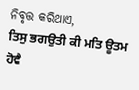ନିବୃତ୍ତ କରିଥାଏ,
ਤਿਸੁ ਭਗਉਤੀ ਕੀ ਮਤਿ ਊਤਮ ਹੋਵੈ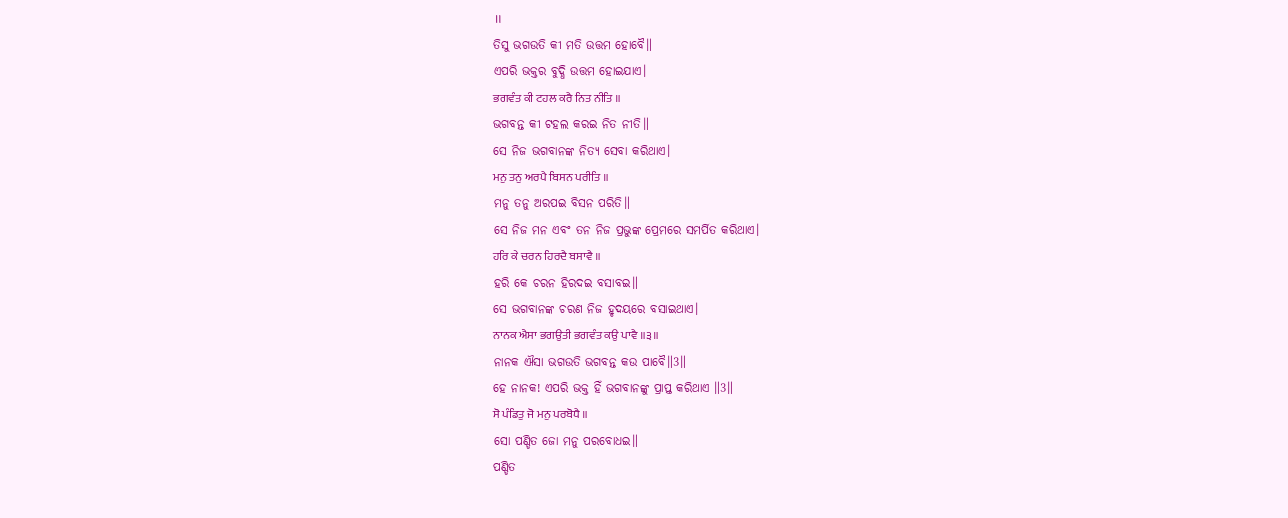॥
ତିସୁ ଭଗଉତି କୀ ମତି ଉତ୍ତମ ହୋବୈ॥
ଏପରି ଭକ୍ତର ବୁଦ୍ଧି ଉତ୍ତମ ହୋଇଯାଏ।
ਭਗਵੰਤ ਕੀ ਟਹਲ ਕਰੈ ਨਿਤ ਨੀਤਿ ॥
ଭଗବନ୍ତ କୀ ଟହଲ କରଇ ନିତ ନୀତି॥
ସେ ନିଜ ଭଗବାନଙ୍କ ନିତ୍ୟ ସେବା କରିଥାଏ।
ਮਨੁ ਤਨੁ ਅਰਪੈ ਬਿਸਨ ਪਰੀਤਿ ॥
ମନୁ ତନୁ ଅରପଇ ବିସନ ପରିତି॥
ସେ ନିଜ ମନ ଏବଂ ତନ ନିଜ ପ୍ରଭୁଙ୍କ ପ୍ରେମରେ ସମର୍ପିତ କରିଥାଏ।
ਹਰਿ ਕੇ ਚਰਨ ਹਿਰਦੈ ਬਸਾਵੈ ॥
ହରି କେ ଚରନ ହିରଦଇ ବସାବଇ॥
ସେ ଭଗବାନଙ୍କ ଚରଣ ନିଜ ହୃଦୟରେ ବସାଇଥାଏ।
ਨਾਨਕ ਐਸਾ ਭਗਉਤੀ ਭਗਵੰਤ ਕਉ ਪਾਵੈ ॥੩॥
ନାନକ ଐସା ଭଗଉତି ଭଗବନ୍ତ କଉ ପାବୈ॥3॥
ହେ ନାନକ! ଏପରି ଭକ୍ତ ହିଁ ଭଗବାନଙ୍କୁ ପ୍ରାପ୍ତ କରିଥାଏ ॥3॥
ਸੋ ਪੰਡਿਤੁ ਜੋ ਮਨੁ ਪਰਬੋਧੈ ॥
ସୋ ପଣ୍ଡିତ ଜୋ ମନୁ ପରବୋଧଇ॥
ପଣ୍ଡିତ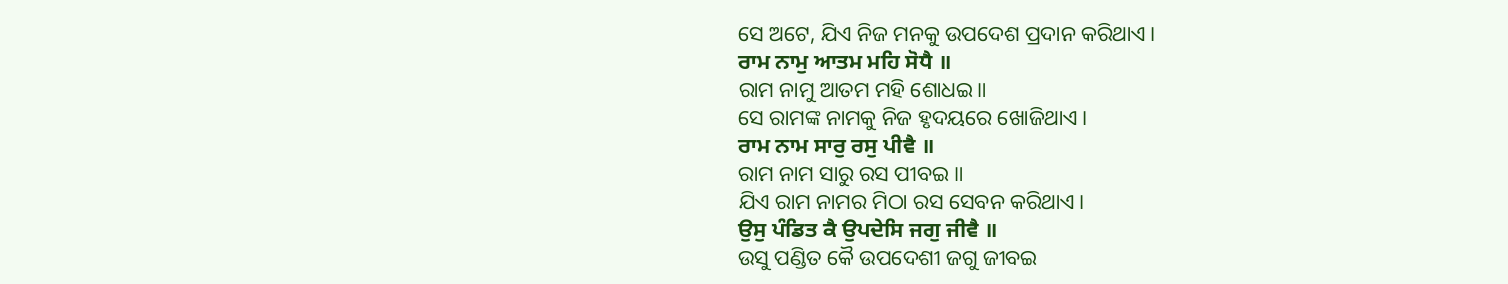ସେ ଅଟେ, ଯିଏ ନିଜ ମନକୁ ଉପଦେଶ ପ୍ରଦାନ କରିଥାଏ।
ਰਾਮ ਨਾਮੁ ਆਤਮ ਮਹਿ ਸੋਧੈ ॥
ରାମ ନାମୁ ଆତମ ମହି ଶୋଧଇ॥
ସେ ରାମଙ୍କ ନାମକୁ ନିଜ ହୃଦୟରେ ଖୋଜିଥାଏ।
ਰਾਮ ਨਾਮ ਸਾਰੁ ਰਸੁ ਪੀਵੈ ॥
ରାମ ନାମ ସାରୁ ରସ ପୀବଇ ॥
ଯିଏ ରାମ ନାମର ମିଠା ରସ ସେବନ କରିଥାଏ।
ਉਸੁ ਪੰਡਿਤ ਕੈ ਉਪਦੇਸਿ ਜਗੁ ਜੀਵੈ ॥
ଉସୁ ପଣ୍ଡିତ କୈ ଉପଦେଶୀ ଜଗୁ ଜୀବଇ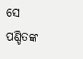ସେ ପଣ୍ଡିତଙ୍କ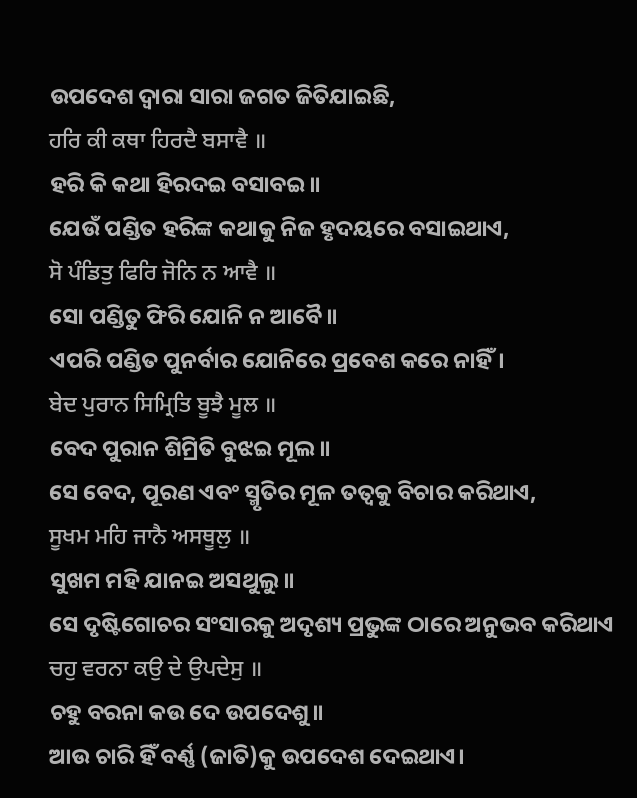ଉପଦେଶ ଦ୍ଵାରା ସାରା ଜଗତ ଜିତିଯାଇଛି,
ਹਰਿ ਕੀ ਕਥਾ ਹਿਰਦੈ ਬਸਾਵੈ ॥
ହରି କି କଥା ହିରଦଇ ବସାବଇ॥
ଯେଉଁ ପଣ୍ଡିତ ହରିଙ୍କ କଥାକୁ ନିଜ ହୃଦୟରେ ବସାଇଥାଏ,
ਸੋ ਪੰਡਿਤੁ ਫਿਰਿ ਜੋਨਿ ਨ ਆਵੈ ॥
ସୋ ପଣ୍ଡିତୁ ଫିରି ଯୋନି ନ ଆବୈ॥
ଏପରି ପଣ୍ଡିତ ପୁନର୍ବାର ଯୋନିରେ ପ୍ରବେଶ କରେ ନାହିଁ।
ਬੇਦ ਪੁਰਾਨ ਸਿਮ੍ਰਿਤਿ ਬੂਝੈ ਮੂਲ ॥
ବେଦ ପୁରାନ ଶିମ୍ରିତି ବୁଝଇ ମୂଲ॥
ସେ ବେଦ, ପୂରଣ ଏବଂ ସ୍ମୃତିର ମୂଳ ତତ୍ଵକୁ ବିଚାର କରିଥାଏ,
ਸੂਖਮ ਮਹਿ ਜਾਨੈ ਅਸਥੂਲੁ ॥
ସୁଖମ ମହି ଯାନଇ ଅସଥୁଲୁ॥
ସେ ଦୃଷ୍ଟିଗୋଚର ସଂସାରକୁ ଅଦୃଶ୍ୟ ପ୍ରଭୁଙ୍କ ଠାରେ ଅନୁଭବ କରିଥାଏ
ਚਹੁ ਵਰਨਾ ਕਉ ਦੇ ਉਪਦੇਸੁ ॥
ଚହୁ ବରନା କଉ ଦେ ଉପଦେଶୁ॥
ଆଉ ଚାରି ହିଁ ବର୍ଣ୍ଣ (ଜାତି)କୁ ଉପଦେଶ ଦେଇଥାଏ।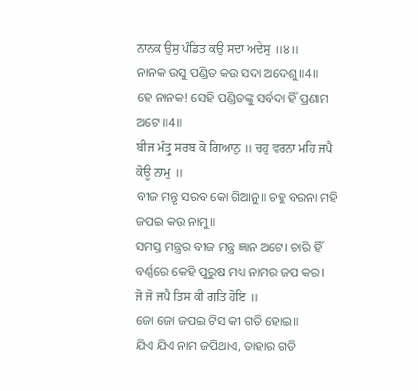ਨਾਨਕ ਉਸੁ ਪੰਡਿਤ ਕਉ ਸਦਾ ਅਦੇਸੁ ॥੪॥
ନାନକ ଉସୁ ପଣ୍ଡିତ କଉ ସଦା ଅଦେଶୁ॥4॥
ହେ ନାନକ! ସେହି ପଣ୍ଡିତଙ୍କୁ ସର୍ବଦା ହିଁ ପ୍ରଣାମ ଅଟେ ॥4॥
ਬੀਜ ਮੰਤ੍ਰੁ ਸਰਬ ਕੋ ਗਿਆਨੁ ॥ ਚਹੁ ਵਰਨਾ ਮਹਿ ਜਪੈ ਕੋਊ ਨਾਮੁ ॥
ବୀଜ ମନ୍ତୃ ସରବ କୋ ଗିଆନୁ॥ ଚହୁ ବରନା ମହି ଜପଇ କଉ ନାମୁ॥
ସମସ୍ତ ମନ୍ତ୍ରର ବୀଜ ମନ୍ତ୍ର ଜ୍ଞାନ ଅଟେ। ଚାରି ହିଁ ବର୍ଣ୍ଣରେ କେହି ପୁରୁଷ ମଧ୍ୟ ନାମର ଜପ କର।
ਜੋ ਜੋ ਜਪੈ ਤਿਸ ਕੀ ਗਤਿ ਹੋਇ ॥
ଜୋ ଜୋ ଜପଇ ଟିସ କୀ ଗତି ହୋଇ॥
ଯିଏ ଯିଏ ନାମ ଜପିଥାଏ, ତାହାର ଗତି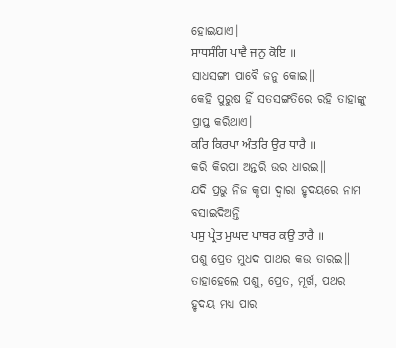ହୋଇଯାଏ।
ਸਾਧਸੰਗਿ ਪਾਵੈ ਜਨੁ ਕੋਇ ॥
ସାଧସଙ୍ଗୀ ପାବୈ ଜନୁ କୋଇ॥
କେହି ପୁରୁଷ ହିଁ ସତସଙ୍ଗତିରେ ରହି ତାହାଙ୍କୁ ପ୍ରାପ୍ତ କରିଥାଏ।
ਕਰਿ ਕਿਰਪਾ ਅੰਤਰਿ ਉਰ ਧਾਰੈ ॥
କରି କିରପା ଅନ୍ତରି ଉର ଧାରଇ॥
ଯଦି ପ୍ରଭୁ ନିଜ କୃପା ଦ୍ଵାରା ହୃଦୟରେ ନାମ ବସାଇଦିଅନ୍ତି
ਪਸੁ ਪ੍ਰੇਤ ਮੁਘਦ ਪਾਥਰ ਕਉ ਤਾਰੈ ॥
ପଶୁ ପ୍ରେତ ମୁଧଦ ପାଥର କଉ ତାରଇ॥
ତାହାହେଲେ ପଶୁ, ପ୍ରେତ, ମୂର୍ଖ, ପଥର ହୃଦୟ ମଧ୍ୟ ପାର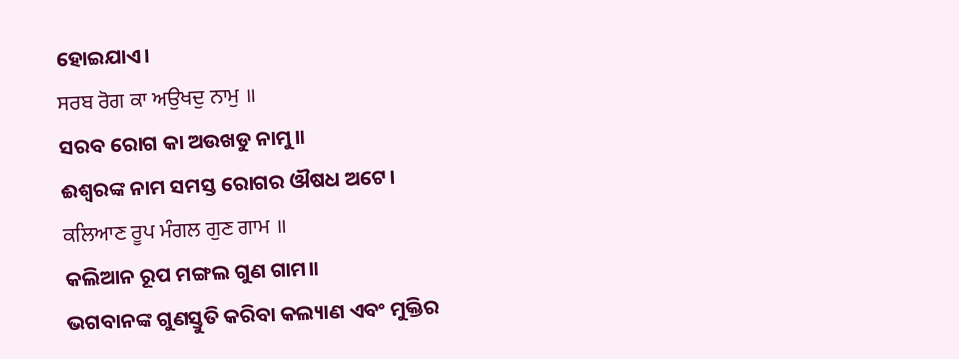ହୋଇଯାଏ।
ਸਰਬ ਰੋਗ ਕਾ ਅਉਖਦੁ ਨਾਮੁ ॥
ସରବ ରୋଗ କା ଅଉଖଡୁ ନାମୁ॥
ଈଶ୍ଵରଙ୍କ ନାମ ସମସ୍ତ ରୋଗର ଔଷଧ ଅଟେ।
ਕਲਿਆਣ ਰੂਪ ਮੰਗਲ ਗੁਣ ਗਾਮ ॥
କଲିଆନ ରୂପ ମଙ୍ଗଲ ଗୁଣ ଗାମ॥
ଭଗବାନଙ୍କ ଗୁଣସ୍ତୁତି କରିବା କଲ୍ୟାଣ ଏବଂ ମୁକ୍ତିର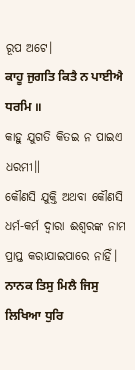ରୂପ ଅଟେ।
ਕਾਹੂ ਜੁਗਤਿ ਕਿਤੈ ਨ ਪਾਈਐ ਧਰਮਿ ॥
କାହୁ ଯୁଗତି କିତଇ ନ ପାଇଏ ଧରମୀ॥
କୌଣସି ଯୁକ୍ତି ଅଥବା କୌଣସି ଧର୍ମ-କର୍ମ ଦ୍ଵାରା ଈଶ୍ଵରଙ୍କ ନାମ ପ୍ରାପ୍ତ କରାଯାଇପାରେ ନାହିଁ।
ਨਾਨਕ ਤਿਸੁ ਮਿਲੈ ਜਿਸੁ ਲਿਖਿਆ ਧੁਰਿ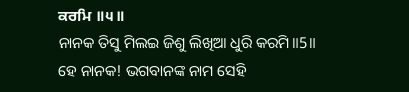ਕਰਮਿ ॥੫॥
ନାନକ ତିସୁ ମିଲଇ ଜିଶୁ ଲିଖିଆ ଧୁରି କରମି॥5॥
ହେ ନାନକ! ଭଗବାନଙ୍କ ନାମ ସେହି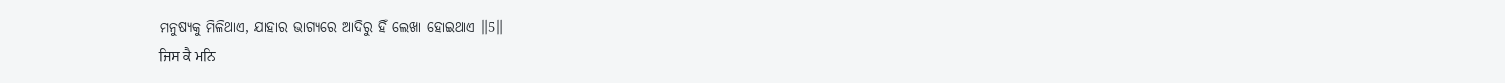ମନୁଷ୍ୟକୁ ମିଳିଥାଏ, ଯାହାର ଭାଗ୍ୟରେ ଆଦିରୁ ହିଁ ଲେଖା ହୋଇଥାଏ ॥5॥
ਜਿਸ ਕੈ ਮਨਿ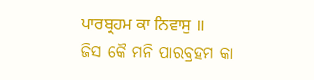ਪਾਰਬ੍ਰਹਮ ਕਾ ਨਿਵਾਸੁ ॥
ଜିସ କୈ ମନି ପାରବ୍ରହମ କା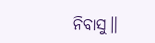ନିବାସୁ॥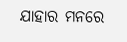ଯାହାର ମନରେ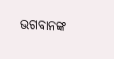ଭଗବାନଙ୍କ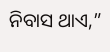ନିବାସ ଥାଏ,”